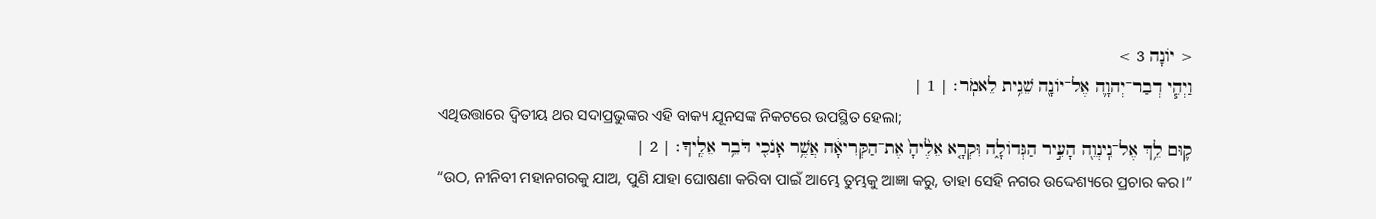< יוֹנָה 3 >
וַיְהִ֧י דְבַר־יְהוָ֛ה אֶל־יוֹנָ֖ה שֵׁנִ֥ית לֵאמֹֽר׃ | 1 |
ଏଥିଉତ୍ତାରେ ଦ୍ୱିତୀୟ ଥର ସଦାପ୍ରଭୁଙ୍କର ଏହି ବାକ୍ୟ ଯୂନସଙ୍କ ନିକଟରେ ଉପସ୍ଥିତ ହେଲା;
ק֛וּם לֵ֥ךְ אֶל־נִֽינְוֵ֖ה הָעִ֣יר הַגְּדוֹלָ֑ה וִּקְרָ֤א אֵלֶ֙יהָ֙ אֶת־הַקְּרִיאָ֔ה אֲשֶׁ֥ר אָנֹכִ֖י דֹּבֵ֥ר אֵלֶֽיךָ׃ | 2 |
“ଉଠ, ନୀନିବୀ ମହାନଗରକୁ ଯାଅ, ପୁଣି ଯାହା ଘୋଷଣା କରିବା ପାଇଁ ଆମ୍ଭେ ତୁମ୍ଭକୁ ଆଜ୍ଞା କରୁ, ତାହା ସେହି ନଗର ଉଦ୍ଦେଶ୍ୟରେ ପ୍ରଚାର କର।”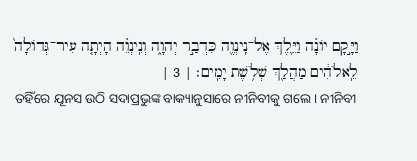וַיָּ֣קָם יוֹנָ֗ה וַיֵּ֛לֶךְ אֶל־נִֽינְוֶ֖ה כִּדְבַ֣ר יְהוָ֑ה וְנִֽינְוֵ֗ה הָיְתָ֤ה עִיר־גְּדוֹלָה֙ לֵֽאלֹהִ֔ים מַהֲלַ֖ךְ שְׁלֹ֥שֶׁת יָמִֽים׃ | 3 |
ତହିଁରେ ଯୂନସ ଉଠି ସଦାପ୍ରଭୁଙ୍କ ବାକ୍ୟାନୁସାରେ ନୀନିବୀକୁ ଗଲେ। ନୀନିବୀ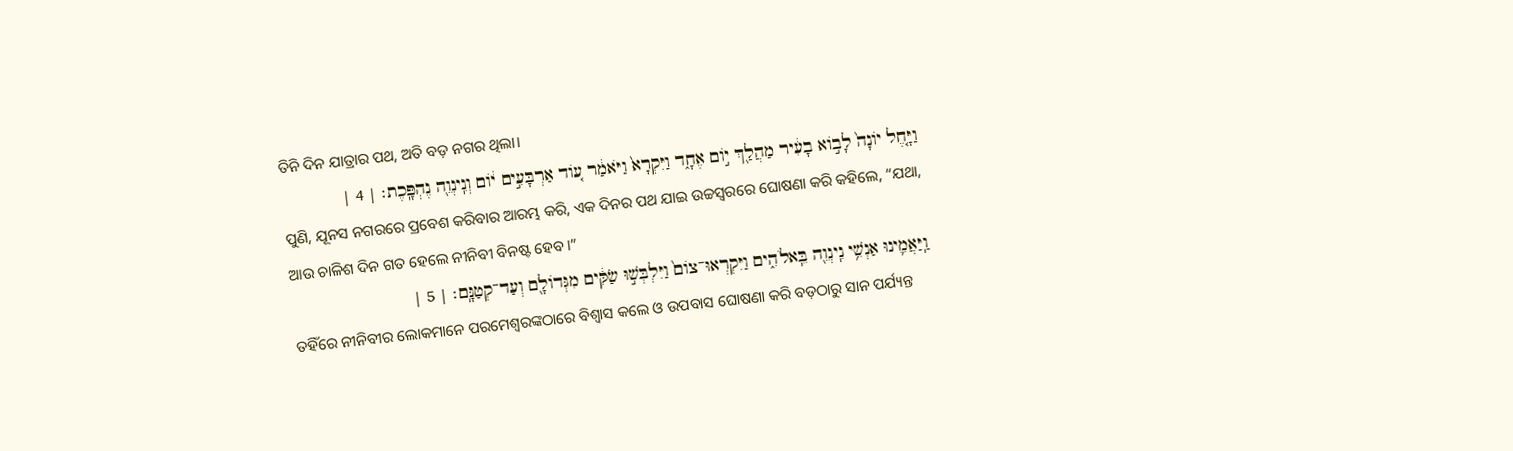ତିନି ଦିନ ଯାତ୍ରାର ପଥ, ଅତି ବଡ଼ ନଗର ଥିଲା।
וַיָּ֤חֶל יוֹנָה֙ לָב֣וֹא בָעִ֔יר מַהֲלַ֖ךְ י֣וֹם אֶחָ֑ד וַיִּקְרָא֙ וַיֹּאמַ֔ר ע֚וֹד אַרְבָּעִ֣ים י֔וֹם וְנִֽינְוֵ֖ה נֶהְפָּֽכֶת׃ | 4 |
ପୁଣି, ଯୂନସ ନଗରରେ ପ୍ରବେଶ କରିବାର ଆରମ୍ଭ କରି, ଏକ ଦିନର ପଥ ଯାଇ ଉଚ୍ଚସ୍ୱରରେ ଘୋଷଣା କରି କହିଲେ, “ଯଥା, ଆଉ ଚାଳିଶ ଦିନ ଗତ ହେଲେ ନୀନିବୀ ବିନଷ୍ଟ ହେବ।”
וַֽיַּאֲמִ֛ינוּ אַנְשֵׁ֥י נִֽינְוֵ֖ה בֵּֽאלֹהִ֑ים וַיִּקְרְאוּ־צוֹם֙ וַיִּלְבְּשׁ֣וּ שַׂקִּ֔ים מִגְּדוֹלָ֖ם וְעַד־קְטַנָּֽם׃ | 5 |
ତହିଁରେ ନୀନିବୀର ଲୋକମାନେ ପରମେଶ୍ୱରଙ୍କଠାରେ ବିଶ୍ୱାସ କଲେ ଓ ଉପବାସ ଘୋଷଣା କରି ବଡ଼ଠାରୁ ସାନ ପର୍ଯ୍ୟନ୍ତ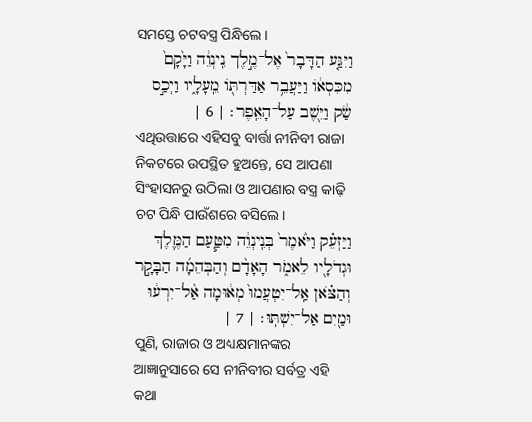ସମସ୍ତେ ଚଟବସ୍ତ୍ର ପିନ୍ଧିଲେ।
וַיִּגַּ֤ע הַדָּבָר֙ אֶל־מֶ֣לֶך נִֽינְוֵ֔ה וַיָּ֙קָם֙ מִכִּסְא֔וֹ וַיַּעֲבֵ֥ר אַדַּרְתּ֖וֹ מֵֽעָלָ֑יו וַיְכַ֣ס שַׂ֔ק וַיֵּ֖שֶׁב עַל־הָאֵֽפֶר׃ | 6 |
ଏଥିଉତ୍ତାରେ ଏହିସବୁ ବାର୍ତ୍ତା ନୀନିବୀ ରାଜା ନିକଟରେ ଉପସ୍ଥିତ ହୁଅନ୍ତେ, ସେ ଆପଣା ସିଂହାସନରୁ ଉଠିଲା ଓ ଆପଣାର ବସ୍ତ୍ର କାଢ଼ି ଚଟ ପିନ୍ଧି ପାଉଁଶରେ ବସିଲେ।
וַיַּזְעֵ֗ק וַיֹּ֙אמֶר֙ בְּנִֽינְוֵ֔ה מִטַּ֧עַם הַמֶּ֛לֶךְ וּגְדֹלָ֖יו לֵאמֹ֑ר הָאָדָ֨ם וְהַבְּהֵמָ֜ה הַבָּקָ֣ר וְהַצֹּ֗אן אַֽל־יִטְעֲמוּ֙ מְא֔וּמָה אַ֨ל־יִרְע֔וּ וּמַ֖יִם אַל־יִשְׁתּֽוּ׃ | 7 |
ପୁଣି, ରାଜାର ଓ ଅଧ୍ୟକ୍ଷମାନଙ୍କର ଆଜ୍ଞାନୁସାରେ ସେ ନୀନିବୀର ସର୍ବତ୍ର ଏହି କଥା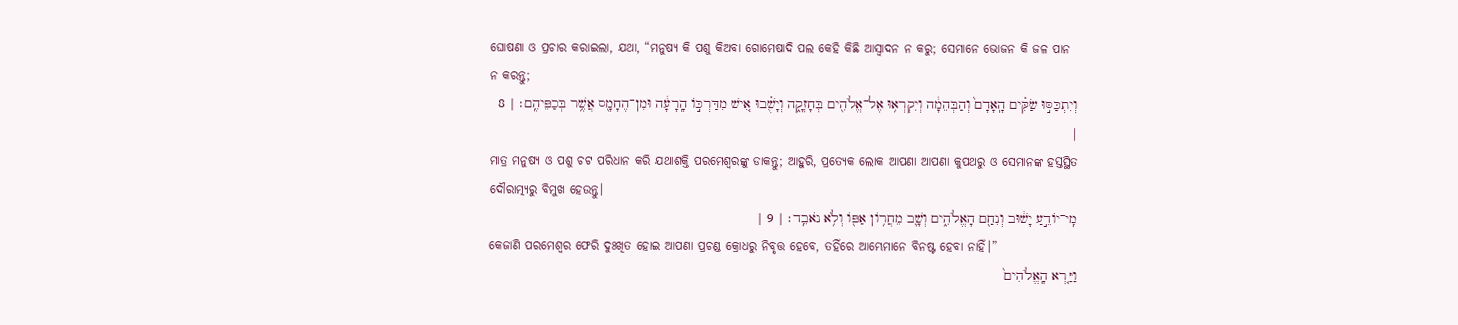ଘୋଷଣା ଓ ପ୍ରଚାର କରାଇଲା, ଯଥା, “ମନୁଷ୍ୟ କି ପଶୁ କିଅବା ଗୋମେଷାଦି ପଲ କେହି କିଛି ଆସ୍ୱାଦନ ନ କରୁ; ସେମାନେ ଭୋଜନ କି ଜଳ ପାନ ନ କରନ୍ତୁ;
וְיִתְכַּסּ֣וּ שַׂקִּ֗ים הָֽאָדָם֙ וְהַבְּהֵמָ֔ה וְיִקְרְא֥וּ אֶל־אֱלֹהִ֖ים בְּחָזְקָ֑ה וְיָשֻׁ֗בוּ אִ֚ישׁ מִדַּרְכּ֣וֹ הָֽרָעָ֔ה וּמִן־הֶחָמָ֖ס אֲשֶׁ֥ר בְּכַפֵּיהֶֽם׃ | 8 |
ମାତ୍ର ମନୁଷ୍ୟ ଓ ପଶୁ ଚଟ ପରିଧାନ କରି ଯଥାଶକ୍ତି ପରମେଶ୍ୱରଙ୍କୁ ଡାକନ୍ତୁ; ଆହୁରି, ପ୍ରତ୍ୟେକ ଲୋକ ଆପଣା ଆପଣା କୁପଥରୁ ଓ ସେମାନଙ୍କ ହସ୍ତସ୍ଥିତ ଦୌରାତ୍ମ୍ୟରୁ ବିମୁଖ ହେଉନ୍ତୁ।
מִֽי־יוֹדֵ֣עַ יָשׁ֔וּב וְנִחַ֖ם הָאֱלֹהִ֑ים וְשָׁ֛ב מֵחֲר֥וֹן אַפּ֖וֹ וְלֹ֥א נֹאבֵֽד׃ | 9 |
କେଜାଣି ପରମେଶ୍ୱର ଫେରି ଦୁଃଖିତ ହୋଇ ଆପଣା ପ୍ରଚଣ୍ଡ କ୍ରୋଧରୁ ନିବୃତ୍ତ ହେବେ, ତହିଁରେ ଆମ୍ଭେମାନେ ବିନଷ୍ଟ ହେବା ନାହିଁ।”
וַיַּ֤רְא הָֽאֱלֹהִים֙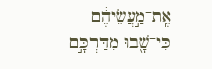אֶֽת־מַ֣עֲשֵׂיהֶ֔ם כִּי־שָׁ֖בוּ מִדַּרְכָּ֣ם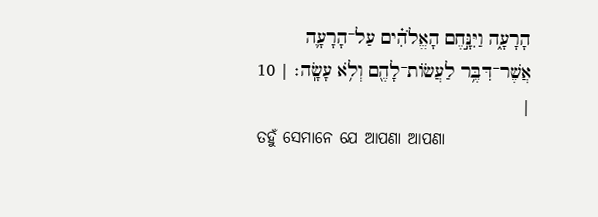הָרָעָ֑ה וַיִּנָּ֣חֶם הָאֱלֹהִ֗ים עַל־הָרָעָ֛ה אֲשֶׁר־דִּבֶּ֥ר לַעֲשׂוֹת־לָהֶ֖ם וְלֹ֥א עָשָֽׂה׃ | 10 |
ତହୁଁ ସେମାନେ ଯେ ଆପଣା ଆପଣା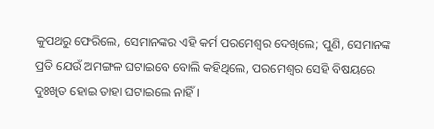କୁପଥରୁ ଫେରିଲେ, ସେମାନଙ୍କର ଏହି କର୍ମ ପରମେଶ୍ୱର ଦେଖିଲେ; ପୁଣି, ସେମାନଙ୍କ ପ୍ରତି ଯେଉଁ ଅମଙ୍ଗଳ ଘଟାଇବେ ବୋଲି କହିଥିଲେ, ପରମେଶ୍ୱର ସେହି ବିଷୟରେ ଦୁଃଖିତ ହୋଇ ତାହା ଘଟାଇଲେ ନାହିଁ।